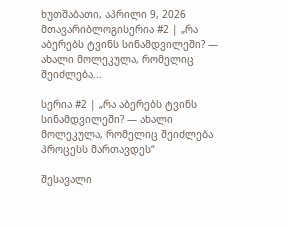ხუთშაბათი, აპრილი 9, 2026
მთავარიბლოგისერია #2 | „რა აბერებს ტვინს სინამდვილეში? — ახალი მოლეკულა, რომელიც შეიძლება...

სერია #2 | „რა აბერებს ტვინს სინამდვილეში? — ახალი მოლეკულა, რომელიც შეიძლება პროცესს მართავდეს“

შესავალი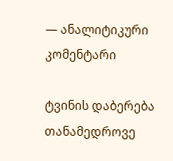— ანალიტიკური კომენტარი

ტვინის დაბერება თანამედროვე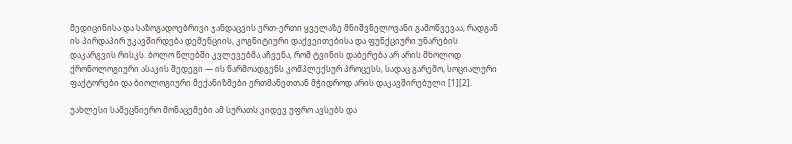მედიცინისა და საზოგადოებრივი ჯანდაცვის ერთ-ერთი ყველაზე მნიშვნელოვანი გამოწვევაა, რადგან ის პირდაპირ უკავშირდება დემენციის, კოგნიტიური დაქვეითებისა და ფუნქციური უნარების დაკარგვის რისკს. ბოლო წლებში კვლევებმა აჩვენა, რომ ტვინის დაბერება არ არის მხოლოდ ქრონოლოგიური ასაკის შედეგი — ის წარმოადგენს კომპლექსურ პროცესს, სადაც გარემო, სოციალური ფაქტორები და ბიოლოგიური მექანიზმები ერთმანეთთან მჭიდროდ არის დაკავშირებული [1][2].

უახლესი სამეცნიერო მონაცემები ამ სურათს კიდევ უფრო ავსებს და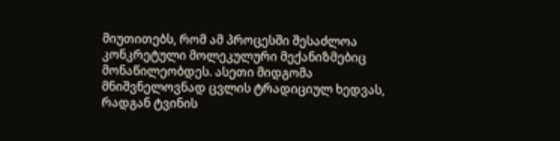მიუთითებს, რომ ამ პროცესში შესაძლოა კონკრეტული მოლეკულური მექანიზმებიც მონაწილეობდეს. ასეთი მიდგომა მნიშვნელოვნად ცვლის ტრადიციულ ხედვას, რადგან ტვინის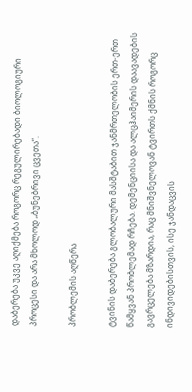დაბერება უკვე აღიქმება როგორც რეგულირებადი ბიოლოგიური პროცესი და არა მხოლოდ „ბუნებრივი ცვეთა“.

პრობლემის აღწერა

ტვინის დაბერება გლობალური მასშტაბით ჯანმრთელობის ერთ-ერთ წამყვან პრობლემად რჩება. დემენციისა და ალცჰაიმერის დაავადების გავრცელება მზარდია, რაც მნიშვნელოვან ტვირთს ქმნის როგორც ინდივიდებისთვის, ისე ჯანდაცვის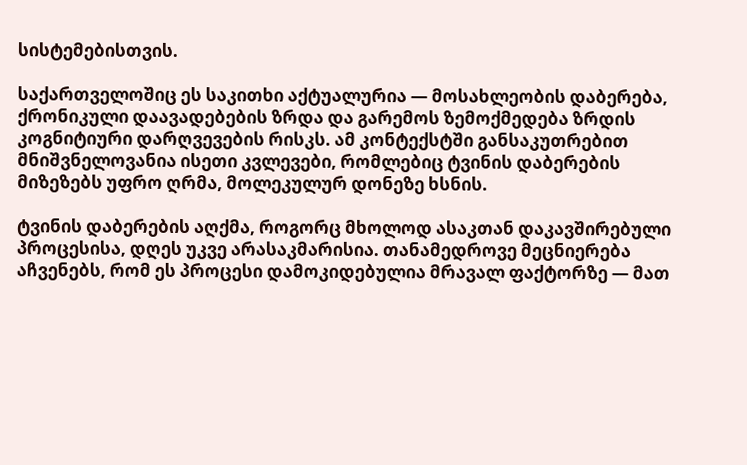სისტემებისთვის.

საქართველოშიც ეს საკითხი აქტუალურია — მოსახლეობის დაბერება, ქრონიკული დაავადებების ზრდა და გარემოს ზემოქმედება ზრდის კოგნიტიური დარღვევების რისკს. ამ კონტექსტში განსაკუთრებით მნიშვნელოვანია ისეთი კვლევები, რომლებიც ტვინის დაბერების მიზეზებს უფრო ღრმა, მოლეკულურ დონეზე ხსნის.

ტვინის დაბერების აღქმა, როგორც მხოლოდ ასაკთან დაკავშირებული პროცესისა, დღეს უკვე არასაკმარისია. თანამედროვე მეცნიერება აჩვენებს, რომ ეს პროცესი დამოკიდებულია მრავალ ფაქტორზე — მათ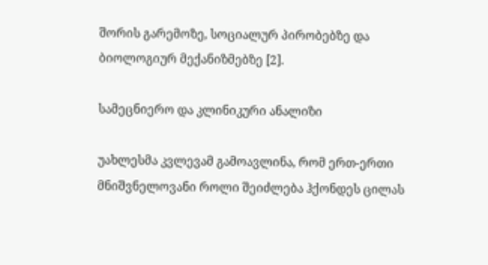შორის გარემოზე, სოციალურ პირობებზე და ბიოლოგიურ მექანიზმებზე [2].

სამეცნიერო და კლინიკური ანალიზი

უახლესმა კვლევამ გამოავლინა, რომ ერთ-ერთი მნიშვნელოვანი როლი შეიძლება ჰქონდეს ცილას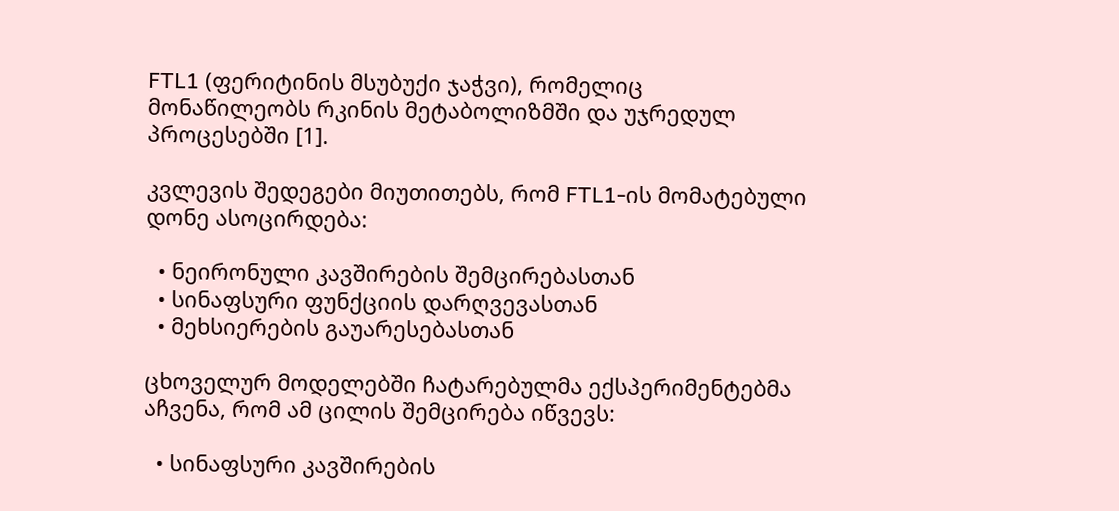FTL1 (ფერიტინის მსუბუქი ჯაჭვი), რომელიც მონაწილეობს რკინის მეტაბოლიზმში და უჯრედულ პროცესებში [1].

კვლევის შედეგები მიუთითებს, რომ FTL1-ის მომატებული დონე ასოცირდება:

  • ნეირონული კავშირების შემცირებასთან
  • სინაფსური ფუნქციის დარღვევასთან
  • მეხსიერების გაუარესებასთან

ცხოველურ მოდელებში ჩატარებულმა ექსპერიმენტებმა აჩვენა, რომ ამ ცილის შემცირება იწვევს:

  • სინაფსური კავშირების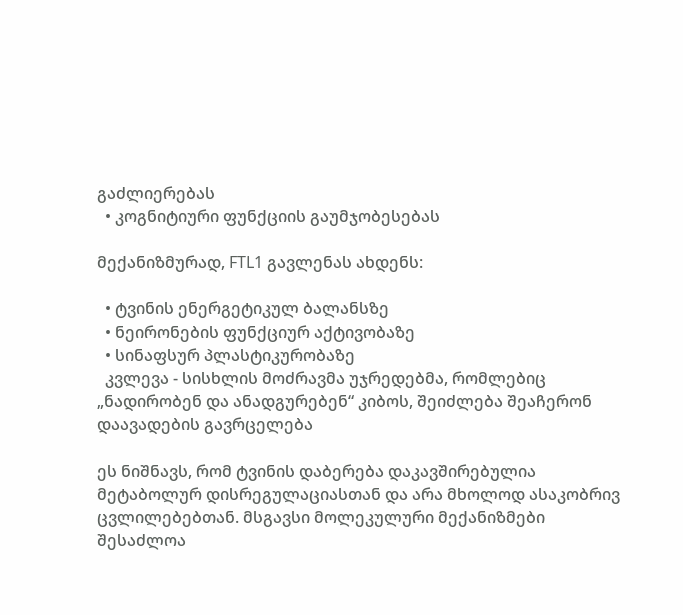გაძლიერებას
  • კოგნიტიური ფუნქციის გაუმჯობესებას

მექანიზმურად, FTL1 გავლენას ახდენს:

  • ტვინის ენერგეტიკულ ბალანსზე
  • ნეირონების ფუნქციურ აქტივობაზე
  • სინაფსურ პლასტიკურობაზე
  კვლევა - სისხლის მოძრავმა უჯრედებმა, რომლებიც „ნადირობენ და ანადგურებენ“ კიბოს, შეიძლება შეაჩერონ დაავადების გავრცელება

ეს ნიშნავს, რომ ტვინის დაბერება დაკავშირებულია მეტაბოლურ დისრეგულაციასთან და არა მხოლოდ ასაკობრივ ცვლილებებთან. მსგავსი მოლეკულური მექანიზმები შესაძლოა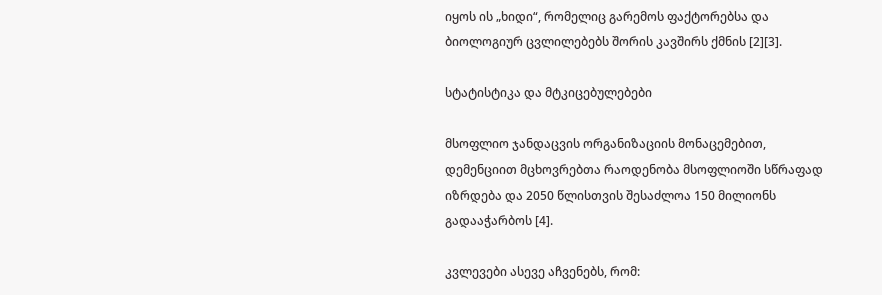იყოს ის „ხიდი“, რომელიც გარემოს ფაქტორებსა და ბიოლოგიურ ცვლილებებს შორის კავშირს ქმნის [2][3].

სტატისტიკა და მტკიცებულებები

მსოფლიო ჯანდაცვის ორგანიზაციის მონაცემებით, დემენციით მცხოვრებთა რაოდენობა მსოფლიოში სწრაფად იზრდება და 2050 წლისთვის შესაძლოა 150 მილიონს გადააჭარბოს [4].

კვლევები ასევე აჩვენებს, რომ: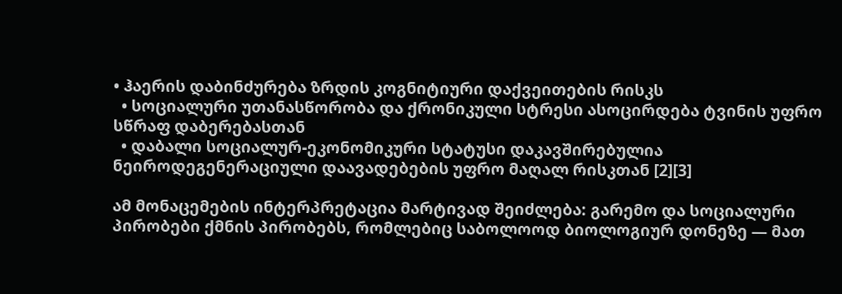• ჰაერის დაბინძურება ზრდის კოგნიტიური დაქვეითების რისკს
  • სოციალური უთანასწორობა და ქრონიკული სტრესი ასოცირდება ტვინის უფრო სწრაფ დაბერებასთან
  • დაბალი სოციალურ-ეკონომიკური სტატუსი დაკავშირებულია ნეიროდეგენერაციული დაავადებების უფრო მაღალ რისკთან [2][3]

ამ მონაცემების ინტერპრეტაცია მარტივად შეიძლება: გარემო და სოციალური პირობები ქმნის პირობებს, რომლებიც საბოლოოდ ბიოლოგიურ დონეზე — მათ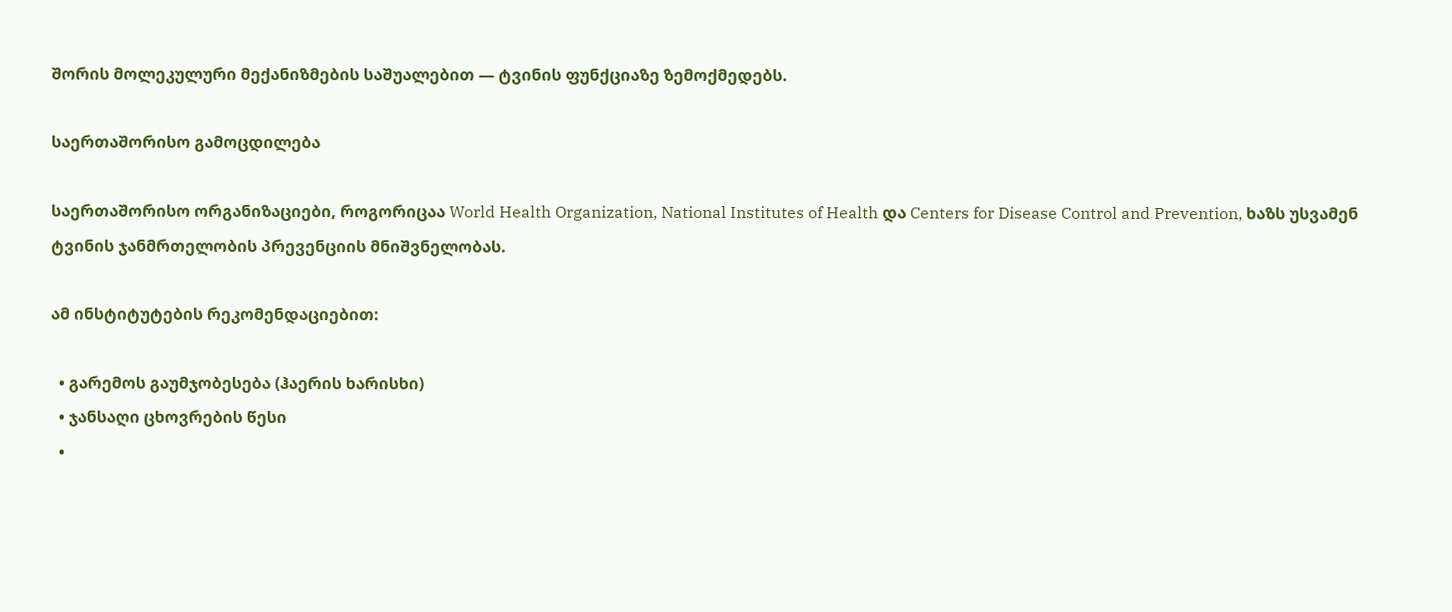შორის მოლეკულური მექანიზმების საშუალებით — ტვინის ფუნქციაზე ზემოქმედებს.

საერთაშორისო გამოცდილება

საერთაშორისო ორგანიზაციები, როგორიცაა World Health Organization, National Institutes of Health და Centers for Disease Control and Prevention, ხაზს უსვამენ ტვინის ჯანმრთელობის პრევენციის მნიშვნელობას.

ამ ინსტიტუტების რეკომენდაციებით:

  • გარემოს გაუმჯობესება (ჰაერის ხარისხი)
  • ჯანსაღი ცხოვრების წესი
  •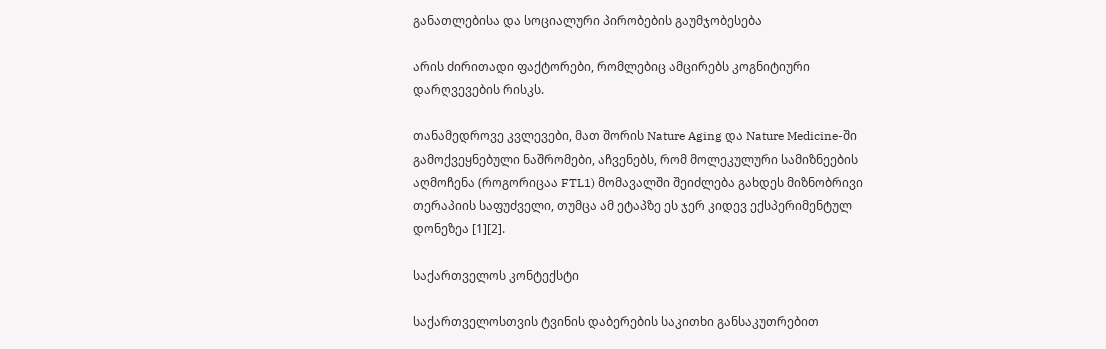განათლებისა და სოციალური პირობების გაუმჯობესება

არის ძირითადი ფაქტორები, რომლებიც ამცირებს კოგნიტიური დარღვევების რისკს.

თანამედროვე კვლევები, მათ შორის Nature Aging და Nature Medicine-ში გამოქვეყნებული ნაშრომები, აჩვენებს, რომ მოლეკულური სამიზნეების აღმოჩენა (როგორიცაა FTL1) მომავალში შეიძლება გახდეს მიზნობრივი თერაპიის საფუძველი, თუმცა ამ ეტაპზე ეს ჯერ კიდევ ექსპერიმენტულ დონეზეა [1][2].

საქართველოს კონტექსტი

საქართველოსთვის ტვინის დაბერების საკითხი განსაკუთრებით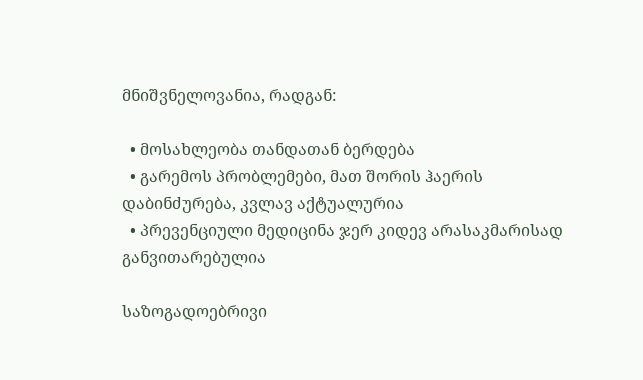მნიშვნელოვანია, რადგან:

  • მოსახლეობა თანდათან ბერდება
  • გარემოს პრობლემები, მათ შორის ჰაერის დაბინძურება, კვლავ აქტუალურია
  • პრევენციული მედიცინა ჯერ კიდევ არასაკმარისად განვითარებულია

საზოგადოებრივი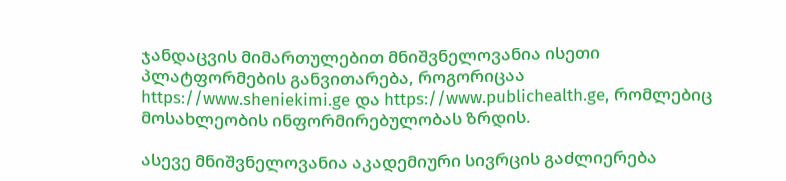ჯანდაცვის მიმართულებით მნიშვნელოვანია ისეთი პლატფორმების განვითარება, როგორიცაა https://www.sheniekimi.ge და https://www.publichealth.ge, რომლებიც მოსახლეობის ინფორმირებულობას ზრდის.

ასევე მნიშვნელოვანია აკადემიური სივრცის გაძლიერება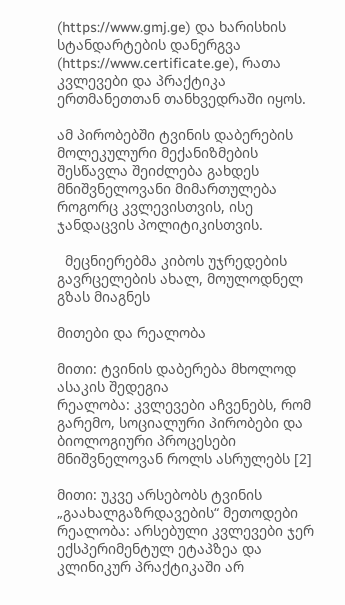(https://www.gmj.ge) და ხარისხის სტანდარტების დანერგვა (https://www.certificate.ge), რათა კვლევები და პრაქტიკა ერთმანეთთან თანხვედრაში იყოს.

ამ პირობებში ტვინის დაბერების მოლეკულური მექანიზმების შესწავლა შეიძლება გახდეს მნიშვნელოვანი მიმართულება როგორც კვლევისთვის, ისე ჯანდაცვის პოლიტიკისთვის.

  მეცნიერებმა კიბოს უჯრედების გავრცელების ახალ, მოულოდნელ გზას მიაგნეს

მითები და რეალობა

მითი: ტვინის დაბერება მხოლოდ ასაკის შედეგია
რეალობა: კვლევები აჩვენებს, რომ გარემო, სოციალური პირობები და ბიოლოგიური პროცესები მნიშვნელოვან როლს ასრულებს [2]

მითი: უკვე არსებობს ტვინის „გაახალგაზრდავების“ მეთოდები
რეალობა: არსებული კვლევები ჯერ ექსპერიმენტულ ეტაპზეა და კლინიკურ პრაქტიკაში არ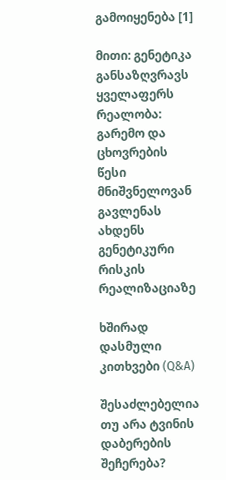გამოიყენება [1]

მითი: გენეტიკა განსაზღვრავს ყველაფერს
რეალობა: გარემო და ცხოვრების წესი მნიშვნელოვან გავლენას ახდენს გენეტიკური რისკის რეალიზაციაზე

ხშირად დასმული კითხვები (Q&A)

შესაძლებელია თუ არა ტვინის დაბერების შეჩერება?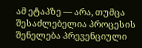ამ ეტაპზე — არა, თუმცა შესაძლებელია პროცესის შენელება პრევენციული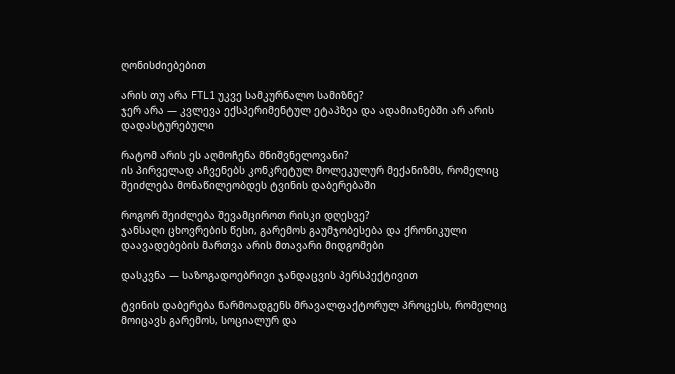ღონისძიებებით

არის თუ არა FTL1 უკვე სამკურნალო სამიზნე?
ჯერ არა — კვლევა ექსპერიმენტულ ეტაპზეა და ადამიანებში არ არის დადასტურებული

რატომ არის ეს აღმოჩენა მნიშვნელოვანი?
ის პირველად აჩვენებს კონკრეტულ მოლეკულურ მექანიზმს, რომელიც შეიძლება მონაწილეობდეს ტვინის დაბერებაში

როგორ შეიძლება შევამციროთ რისკი დღესვე?
ჯანსაღი ცხოვრების წესი, გარემოს გაუმჯობესება და ქრონიკული დაავადებების მართვა არის მთავარი მიდგომები

დასკვნა — საზოგადოებრივი ჯანდაცვის პერსპექტივით

ტვინის დაბერება წარმოადგენს მრავალფაქტორულ პროცესს, რომელიც მოიცავს გარემოს, სოციალურ და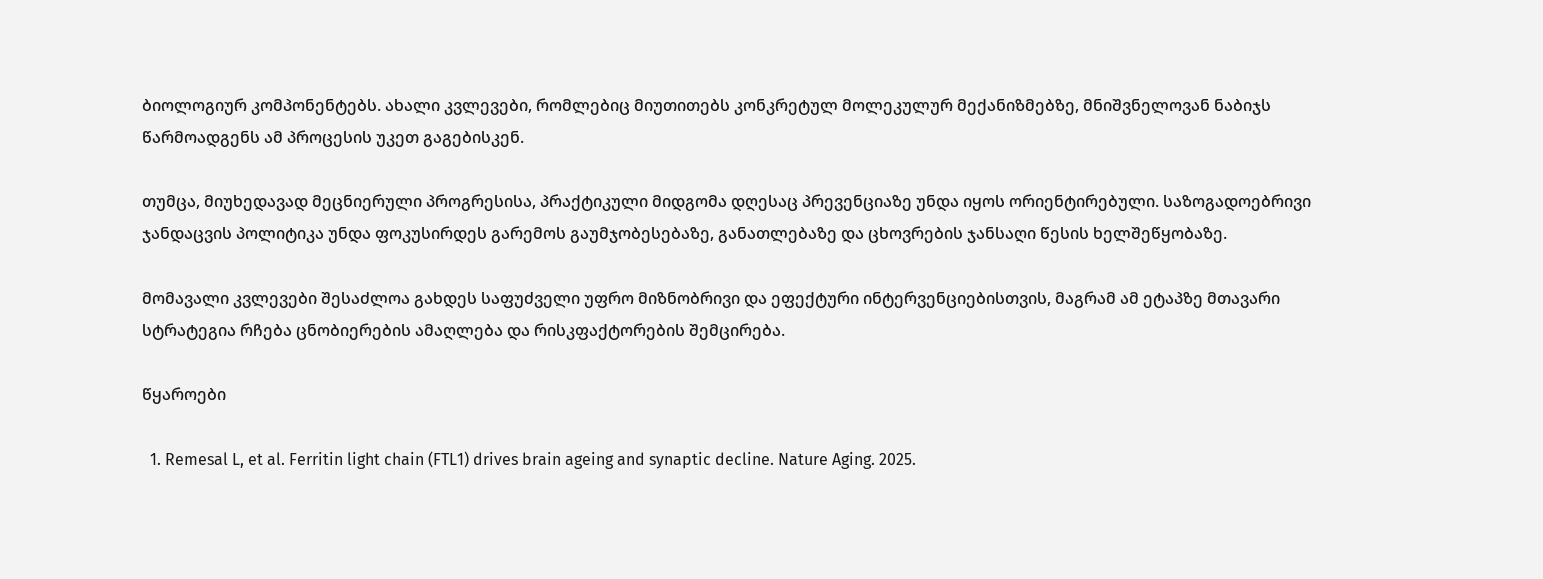ბიოლოგიურ კომპონენტებს. ახალი კვლევები, რომლებიც მიუთითებს კონკრეტულ მოლეკულურ მექანიზმებზე, მნიშვნელოვან ნაბიჯს წარმოადგენს ამ პროცესის უკეთ გაგებისკენ.

თუმცა, მიუხედავად მეცნიერული პროგრესისა, პრაქტიკული მიდგომა დღესაც პრევენციაზე უნდა იყოს ორიენტირებული. საზოგადოებრივი ჯანდაცვის პოლიტიკა უნდა ფოკუსირდეს გარემოს გაუმჯობესებაზე, განათლებაზე და ცხოვრების ჯანსაღი წესის ხელშეწყობაზე.

მომავალი კვლევები შესაძლოა გახდეს საფუძველი უფრო მიზნობრივი და ეფექტური ინტერვენციებისთვის, მაგრამ ამ ეტაპზე მთავარი სტრატეგია რჩება ცნობიერების ამაღლება და რისკფაქტორების შემცირება.

წყაროები

  1. Remesal L, et al. Ferritin light chain (FTL1) drives brain ageing and synaptic decline. Nature Aging. 2025.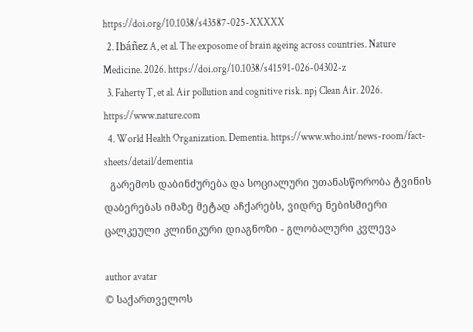https://doi.org/10.1038/s43587-025-XXXXX
  2. Ibáñez A, et al. The exposome of brain ageing across countries. Nature Medicine. 2026. https://doi.org/10.1038/s41591-026-04302-z
  3. Faherty T, et al. Air pollution and cognitive risk. npj Clean Air. 2026. https://www.nature.com
  4. World Health Organization. Dementia. https://www.who.int/news-room/fact-sheets/detail/dementia
  გარემოს დაბინძურება და სოციალური უთანასწორობა ტვინის დაბერებას იმაზე მეტად აჩქარებს, ვიდრე ნებისმიერი ცალკეული კლინიკური დიაგნოზი - გლობალური კვლევა

author avatar
© საქართველოს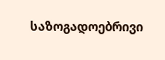საზოგადოებრივი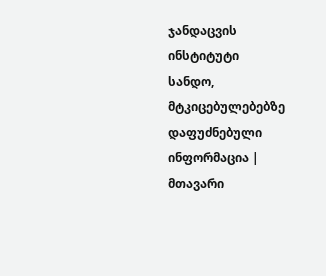ჯანდაცვის ინსტიტუტი
სანდო, მტკიცებულებებზე დაფუძნებული ინფორმაცია | მთავარი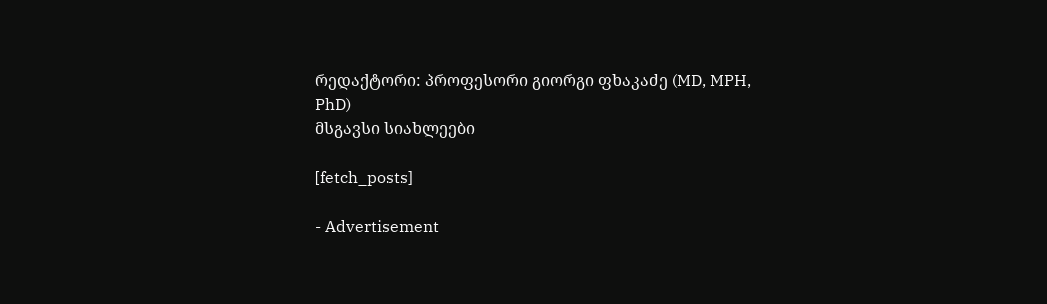რედაქტორი: პროფესორი გიორგი ფხაკაძე (MD, MPH, PhD)
მსგავსი სიახლეები

[fetch_posts]

- Advertisement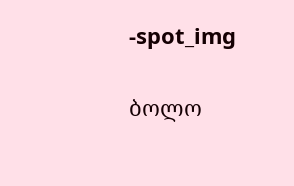-spot_img

ბოლო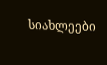სიახლეები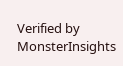Verified by MonsterInsights